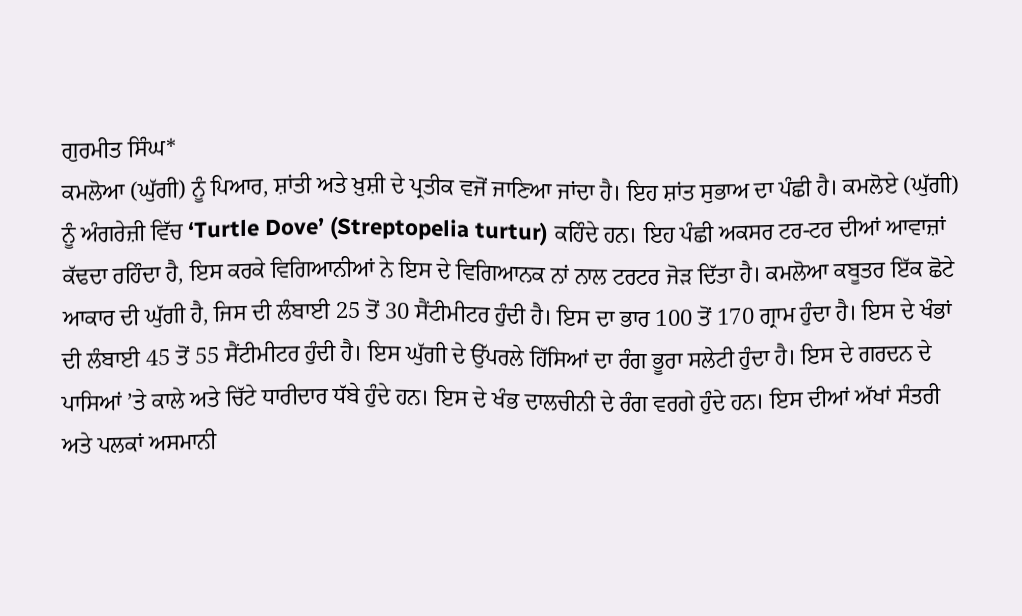ਗੁਰਮੀਤ ਸਿੰਘ*
ਕਮਲੋਆ (ਘੁੱਗੀ) ਨੂੰ ਪਿਆਰ, ਸ਼ਾਂਤੀ ਅਤੇ ਖ਼ੁਸ਼ੀ ਦੇ ਪ੍ਰਤੀਕ ਵਜੋਂ ਜਾਣਿਆ ਜਾਂਦਾ ਹੈ। ਇਹ ਸ਼ਾਂਤ ਸੁਭਾਅ ਦਾ ਪੰਛੀ ਹੈ। ਕਮਲੋਏ (ਘੁੱਗੀ) ਨੂੰ ਅੰਗਰੇਜ਼ੀ ਵਿੱਚ ‘Turtle Dove’ (Streptopelia turtur) ਕਹਿੰਦੇ ਹਨ। ਇਹ ਪੰਛੀ ਅਕਸਰ ਟਰ-ਟਰ ਦੀਆਂ ਆਵਾਜ਼ਾਂ ਕੱਢਦਾ ਰਹਿੰਦਾ ਹੈ, ਇਸ ਕਰਕੇ ਵਿਗਿਆਨੀਆਂ ਨੇ ਇਸ ਦੇ ਵਿਗਿਆਨਕ ਨਾਂ ਨਾਲ ਟਰਟਰ ਜੋੜ ਦਿੱਤਾ ਹੈ। ਕਮਲੋਆ ਕਬੂਤਰ ਇੱਕ ਛੋਟੇ ਆਕਾਰ ਦੀ ਘੁੱਗੀ ਹੈ, ਜਿਸ ਦੀ ਲੰਬਾਈ 25 ਤੋਂ 30 ਸੈਂਟੀਮੀਟਰ ਹੁੰਦੀ ਹੈ। ਇਸ ਦਾ ਭਾਰ 100 ਤੋਂ 170 ਗ੍ਰਾਮ ਹੁੰਦਾ ਹੈ। ਇਸ ਦੇ ਖੰਭਾਂ ਦੀ ਲੰਬਾਈ 45 ਤੋਂ 55 ਸੈਂਟੀਮੀਟਰ ਹੁੰਦੀ ਹੈ। ਇਸ ਘੁੱਗੀ ਦੇ ਉੱਪਰਲੇ ਹਿੱਸਿਆਂ ਦਾ ਰੰਗ ਭੂਰਾ ਸਲੇਟੀ ਹੁੰਦਾ ਹੈ। ਇਸ ਦੇ ਗਰਦਨ ਦੇ ਪਾਸਿਆਂ ’ਤੇ ਕਾਲੇ ਅਤੇ ਚਿੱਟੇ ਧਾਰੀਦਾਰ ਧੱਬੇ ਹੁੰਦੇ ਹਨ। ਇਸ ਦੇ ਖੰਭ ਦਾਲਚੀਨੀ ਦੇ ਰੰਗ ਵਰਗੇ ਹੁੰਦੇ ਹਨ। ਇਸ ਦੀਆਂ ਅੱਖਾਂ ਸੰਤਰੀ ਅਤੇ ਪਲਕਾਂ ਅਸਮਾਨੀ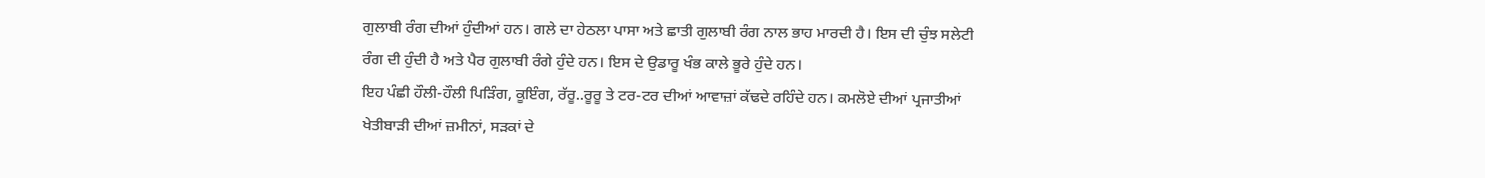ਗੁਲਾਬੀ ਰੰਗ ਦੀਆਂ ਹੁੰਦੀਆਂ ਹਨ। ਗਲੇ ਦਾ ਹੇਠਲਾ ਪਾਸਾ ਅਤੇ ਛਾਤੀ ਗੁਲਾਬੀ ਰੰਗ ਨਾਲ ਭਾਹ ਮਾਰਦੀ ਹੈ। ਇਸ ਦੀ ਚੁੰਝ ਸਲੇਟੀ ਰੰਗ ਦੀ ਹੁੰਦੀ ਹੈ ਅਤੇ ਪੈਰ ਗੁਲਾਬੀ ਰੰਗੇ ਹੁੰਦੇ ਹਨ। ਇਸ ਦੇ ਉਡਾਰੂ ਖੰਭ ਕਾਲੇ ਭੂਰੇ ਹੁੰਦੇ ਹਨ।
ਇਹ ਪੰਛੀ ਹੌਲੀ-ਹੌਲੀ ਪਿੜਿੰਗ, ਕੂਇੰਗ, ਰੱਰੂ..ਰੂਰੂ ਤੇ ਟਰ-ਟਰ ਦੀਆਂ ਆਵਾਜ਼ਾਂ ਕੱਢਦੇ ਰਹਿੰਦੇ ਹਨ। ਕਮਲੋਏ ਦੀਆਂ ਪ੍ਰਜਾਤੀਆਂ ਖੇਤੀਬਾੜੀ ਦੀਆਂ ਜ਼ਮੀਨਾਂ, ਸੜਕਾਂ ਦੇ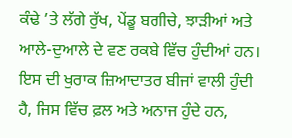ਕੰਢੇ ’ਤੇ ਲੱਗੇ ਰੁੱਖ, ਪੇਂਡੂ ਬਗੀਚੇ, ਝਾੜੀਆਂ ਅਤੇ ਆਲੇ-ਦੁਆਲੇ ਦੇ ਵਣ ਰਕਬੇ ਵਿੱਚ ਹੁੰਦੀਆਂ ਹਨ। ਇਸ ਦੀ ਖੁਰਾਕ ਜ਼ਿਆਦਾਤਰ ਬੀਜਾਂ ਵਾਲੀ ਹੁੰਦੀ ਹੈ, ਜਿਸ ਵਿੱਚ ਫ਼ਲ ਅਤੇ ਅਨਾਜ ਹੁੰਦੇ ਹਨ,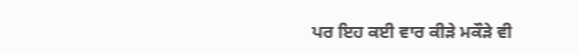ਪਰ ਇਹ ਕਈ ਵਾਰ ਕੀੜੇ ਮਕੌੜੇ ਵੀ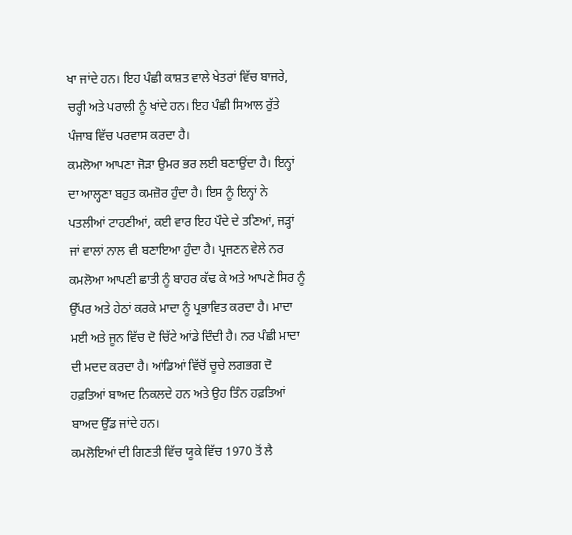ਖਾ ਜਾਂਦੇ ਹਨ। ਇਹ ਪੰਛੀ ਕਾਸ਼ਤ ਵਾਲੇ ਖੇਤਰਾਂ ਵਿੱਚ ਬਾਜਰੇ, ਚਰ੍ਹੀ ਅਤੇ ਪਰਾਲੀ ਨੂੰ ਖਾਂਦੇ ਹਨ। ਇਹ ਪੰਛੀ ਸਿਆਲ ਰੁੱਤੇ ਪੰਜਾਬ ਵਿੱਚ ਪਰਵਾਸ ਕਰਦਾ ਹੈ।
ਕਮਲੋਆ ਆਪਣਾ ਜੋੜਾ ਉਮਰ ਭਰ ਲਈ ਬਣਾਉਂਦਾ ਹੈ। ਇਨ੍ਹਾਂ ਦਾ ਆਲ੍ਹਣਾ ਬਹੁਤ ਕਮਜ਼ੋਰ ਹੁੰਦਾ ਹੈ। ਇਸ ਨੂੰ ਇਨ੍ਹਾਂ ਨੇ ਪਤਲੀਆਂ ਟਾਹਣੀਆਂ, ਕਈ ਵਾਰ ਇਹ ਪੌਦੇ ਦੇ ਤਣਿਆਂ, ਜੜ੍ਹਾਂ ਜਾਂ ਵਾਲਾਂ ਨਾਲ ਵੀ ਬਣਾਇਆ ਹੁੰਦਾ ਹੈ। ਪ੍ਰਜਣਨ ਵੇਲੇ ਨਰ ਕਮਲੋਆ ਆਪਣੀ ਛਾਤੀ ਨੂੰ ਬਾਹਰ ਕੱਢ ਕੇ ਅਤੇ ਆਪਣੇ ਸਿਰ ਨੂੰ ਉੱਪਰ ਅਤੇ ਹੇਠਾਂ ਕਰਕੇ ਮਾਦਾ ਨੂੰ ਪ੍ਰਭਾਵਿਤ ਕਰਦਾ ਹੈ। ਮਾਦਾ ਮਈ ਅਤੇ ਜੂਨ ਵਿੱਚ ਦੋ ਚਿੱਟੇ ਆਂਡੇ ਦਿੰਦੀ ਹੈ। ਨਰ ਪੰਛੀ ਮਾਦਾ ਦੀ ਮਦਦ ਕਰਦਾ ਹੈ। ਆਂਡਿਆਂ ਵਿੱਚੋਂ ਚੂਚੇ ਲਗਭਗ ਦੋ ਹਫ਼ਤਿਆਂ ਬਾਅਦ ਨਿਕਲਦੇ ਹਨ ਅਤੇ ਉਹ ਤਿੰਨ ਹਫ਼ਤਿਆਂ ਬਾਅਦ ਉੱਡ ਜਾਂਦੇ ਹਨ।
ਕਮਲੋਇਆਂ ਦੀ ਗਿਣਤੀ ਵਿੱਚ ਯੂਕੇ ਵਿੱਚ 1970 ਤੋਂ ਲੈ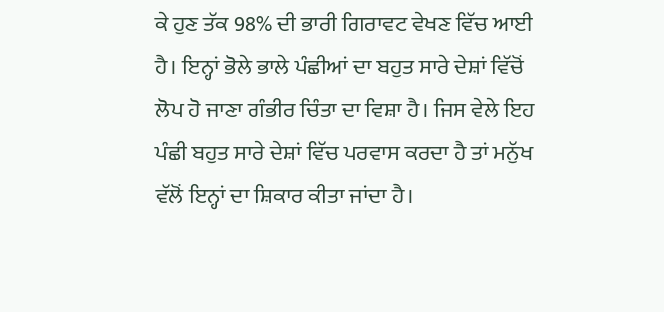ਕੇ ਹੁਣ ਤੱਕ 98% ਦੀ ਭਾਰੀ ਗਿਰਾਵਟ ਵੇਖਣ ਵਿੱਚ ਆਈ ਹੈ। ਇਨ੍ਹਾਂ ਭੋਲੇ ਭਾਲੇ ਪੰਛੀਆਂ ਦਾ ਬਹੁਤ ਸਾਰੇ ਦੇਸ਼ਾਂ ਵਿੱਚੋਂ ਲੋਪ ਹੋ ਜਾਣਾ ਗੰਭੀਰ ਚਿੰਤਾ ਦਾ ਵਿਸ਼ਾ ਹੈ। ਜਿਸ ਵੇਲੇ ਇਹ ਪੰਛੀ ਬਹੁਤ ਸਾਰੇ ਦੇਸ਼ਾਂ ਵਿੱਚ ਪਰਵਾਸ ਕਰਦਾ ਹੈ ਤਾਂ ਮਨੁੱਖ ਵੱਲੋਂ ਇਨ੍ਹਾਂ ਦਾ ਸ਼ਿਕਾਰ ਕੀਤਾ ਜਾਂਦਾ ਹੈ।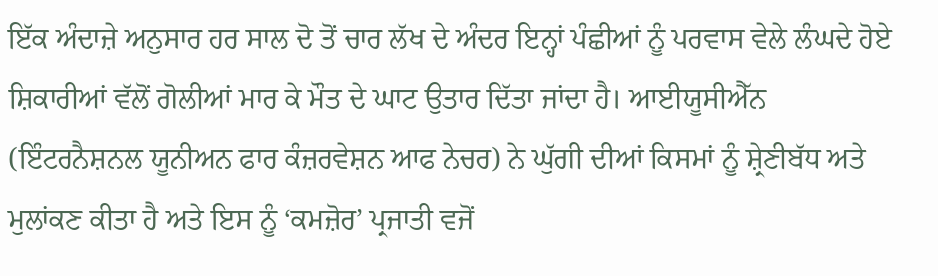ਇੱਕ ਅੰਦਾਜ਼ੇ ਅਨੁਸਾਰ ਹਰ ਸਾਲ ਦੋ ਤੋਂ ਚਾਰ ਲੱਖ ਦੇ ਅੰਦਰ ਇਨ੍ਹਾਂ ਪੰਛੀਆਂ ਨੂੰ ਪਰਵਾਸ ਵੇਲੇ ਲੰਘਦੇ ਹੋਏ ਸ਼ਿਕਾਰੀਆਂ ਵੱਲੋਂ ਗੋਲੀਆਂ ਮਾਰ ਕੇ ਮੌਤ ਦੇ ਘਾਟ ਉਤਾਰ ਦਿੱਤਾ ਜਾਂਦਾ ਹੈ। ਆਈਯੂਸੀਐੱਨ (ਇੰਟਰਨੈਸ਼ਨਲ ਯੂਨੀਅਨ ਫਾਰ ਕੰਜ਼ਰਵੇਸ਼ਨ ਆਫ ਨੇਚਰ) ਨੇ ਘੁੱਗੀ ਦੀਆਂ ਕਿਸਮਾਂ ਨੂੰ ਸ਼੍ਰੇਣੀਬੱਧ ਅਤੇ ਮੁਲਾਂਕਣ ਕੀਤਾ ਹੈ ਅਤੇ ਇਸ ਨੂੰ ‘ਕਮਜ਼ੋਰ’ ਪ੍ਰਜਾਤੀ ਵਜੋਂ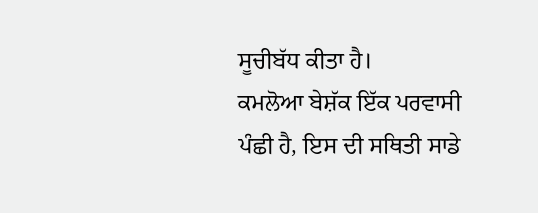ਸੂਚੀਬੱਧ ਕੀਤਾ ਹੈ।
ਕਮਲੋਆ ਬੇਸ਼ੱਕ ਇੱਕ ਪਰਵਾਸੀ ਪੰਛੀ ਹੈ, ਇਸ ਦੀ ਸਥਿਤੀ ਸਾਡੇ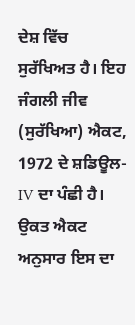ਦੇਸ਼ ਵਿੱਚ ਸੁਰੱਖਿਅਤ ਹੈ। ਇਹ ਜੰਗਲੀ ਜੀਵ (ਸੁਰੱਖਿਆ) ਐਕਟ, 1972 ਦੇ ਸ਼ਡਿਊਲ-IV ਦਾ ਪੰਛੀ ਹੈ। ਉਕਤ ਐਕਟ ਅਨੁਸਾਰ ਇਸ ਦਾ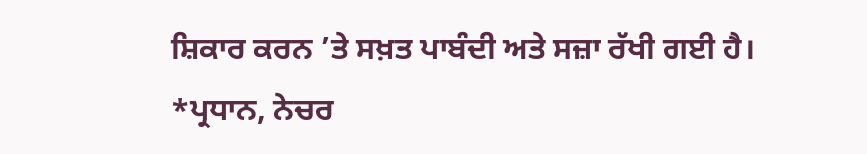ਸ਼ਿਕਾਰ ਕਰਨ ’ਤੇ ਸਖ਼ਤ ਪਾਬੰਦੀ ਅਤੇ ਸਜ਼ਾ ਰੱਖੀ ਗਈ ਹੈ।
*ਪ੍ਰਧਾਨ, ਨੇਚਰ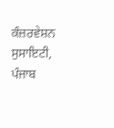ਕੰਜ਼ਰਵੇਸ਼ਨ ਸੁਸਾਇਟੀ, ਪੰਜਾਬ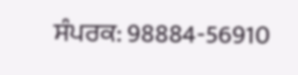ਸੰਪਰਕ: 98884-56910